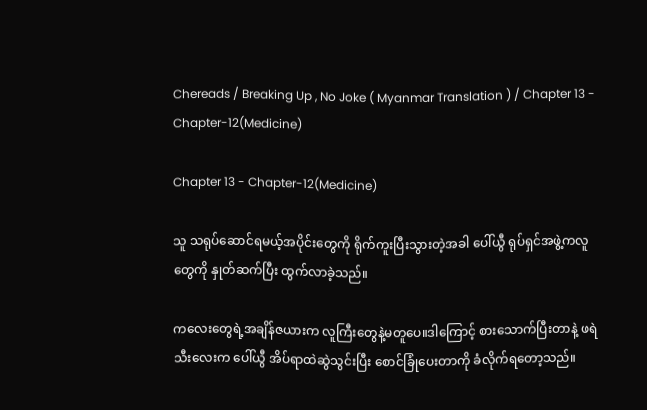Chereads / Breaking Up , No Joke ( Myanmar Translation ) / Chapter 13 - Chapter-12(Medicine)

Chapter 13 - Chapter-12(Medicine)

သူ သရုပ်ဆောင်ရမယ့်အပိုင်းတွေကို ရိုက်ကူးပြီးသွားတဲ့အခါ ပေါ်ယွီ ရုပ်ရှင်အဖွဲ့ကလူတွေကို နှုတ်ဆက်ပြီး ထွက်လာခဲ့သည်။

ကလေးတွေရဲ့အချိန်ဇယားက လူကြီးတွေနဲ့မတူပေ။ဒါကြောင့် စားသောက်ပြီးတာနဲ့ ဖရဲသီးလေးက ပေါ်ယွီ အိပ်ရာထဲဆွဲသွင်းပြီး စောင်ခြုံပေးတာကို ခံလိုက်ရတော့သည်။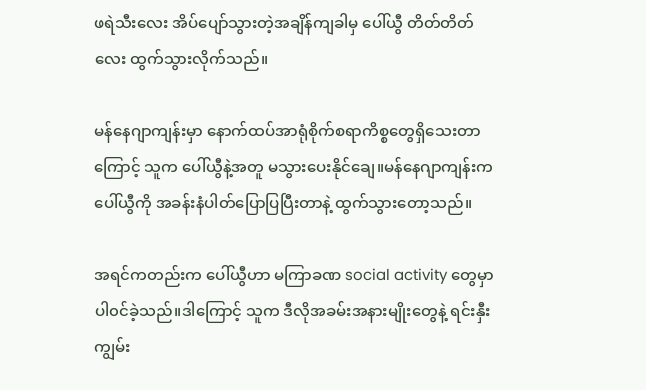ဖရဲသီးလေး အိပ်ပျော်သွားတဲ့အချိန်ကျခါမှ ပေါ်ယွီ တိတ်တိတ်လေး ထွက်သွားလိုက်သည်။

မန်နေဂျာကျန်းမှာ နောက်ထပ်အာရုံစိုက်စရာကိစ္စတွေရှိသေးတာကြောင့် သူက ပေါ်ယွီနဲ့အတူ မသွားပေးနိုင်ချေ။မန်နေဂျာကျန်းက ပေါ်ယွီကို အခန်းနံပါတ်ပြောပြပြီးတာနဲ့ ထွက်သွားတော့သည်။

အရင်ကတည်းက ပေါ်ယွီဟာ မကြာခဏ social activity တွေမှာ ပါ၀င်ခဲ့သည်။ဒါကြောင့် သူက ဒီလိုအခမ်းအနားမျိုးတွေနဲ့ ရင်းနှီးကျွမ်း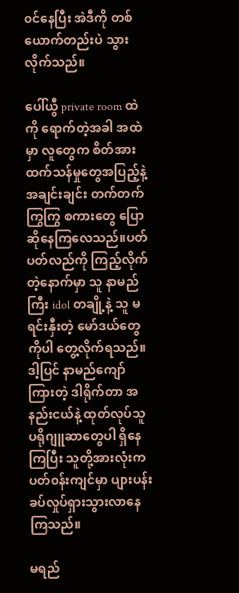၀င်နေပြီး အဲဒီကို တစ်ယောက်တည်းပဲ သွားလိုက်သည်။

ပေါ်ယွီ private room ထဲကို ရောက်တဲ့အခါ အထဲမှာ လူတွေက စိတ်အားထက်သန်မှုတွေအပြည့်နဲ့ အချင်းချင်း တက်တက်ကြွကြွ စကားတွေ ပြောဆိုနေကြလေသည်။ပတ်ပတ်လည်ကို ကြည့်လိုက်တဲ့နောက်မှာ သူ နာမည်ကြီး idol တချို့နဲ့ သူ မရင်းနှီးတဲ့ မော်ဒယ်တွေကိုပါ တွေ့လိုက်ရသည်။ဒါ့ပြင် နာမည်ကျော်ကြားတဲ့ ဒါရိုက်တာ အနည်းငယ်နဲ့ ထုတ်လုပ်သူပရိုဂျူဆာတွေပါ ရှိနေကြပြီး သူတို့အားလုံးက ပတ်၀န်းကျင်မှာ ပျားပန်းခပ်လှုပ်ရှားသွားလာနေကြသည်။

မရည်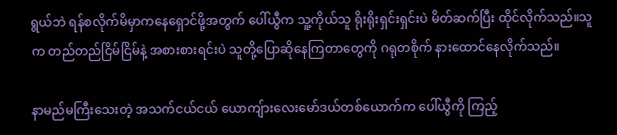ရွယ်ဘဲ ရန်စလိုက်မိမှာကနေရှောင်ဖို့အတွက် ပေါ်ယွီက သူ့ကိုယ်သူ ရိုးရိုးရှင်းရှင်းပဲ မိတ်ဆက်ပြီး ထိုင်လိုက်သည်။သူက တည်တည်ငြိမ်ငြိမ်နဲ့ အစားစားရင်းပဲ သူတို့ပြောဆိုနေကြတာတွေကို ဂရုတစိုက် နားထောင်နေလိုက်သည်။

နာမည်မကြီးသေးတဲ့ အသက်ငယ်ငယ် ယောကျ်ားလေးမော်ဒယ်တစ်ယောက်က ပေါ်ယွီကို ကြည့်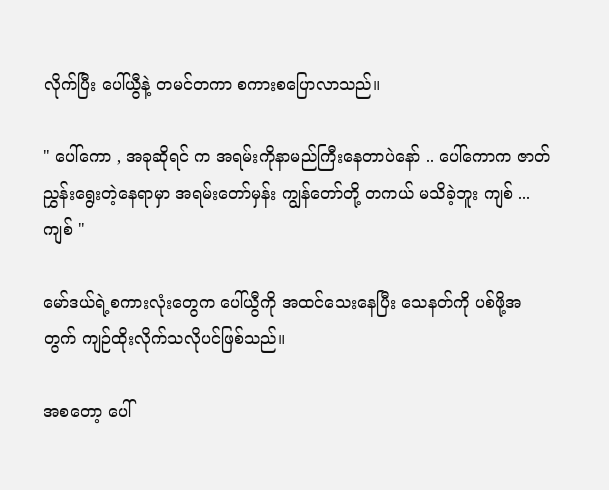လိုက်ပြီး ပေါ်ယွီနဲ့ တမင်တကာ စကားစပြောလာသည်။

" ပေါ်ကော , အခုဆိုရင် က အရမ်းကိုနာမည်ကြီးနေတာပဲနော် .. ပေါ်ကောက ဇာတ်ညွှန်းရွေးတဲ့နေရာမှာ အရမ်းတော်မှန်း ကျွန်တော်တို့ တကယ် မသိခဲ့ဘူး ကျစ် ... ကျစ် "

မော်ဒယ်ရဲ့စကားလုံးတွေက ပေါ်ယွီကို အထင်သေးနေပြီး သေနတ်ကို ပစ်ဖို့အတွက် ကျဉ်ထိုးလိုက်သလိုပင်ဖြစ်သည်။

အစတော့ ပေါ်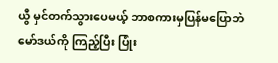ယွီ မှင်တက်သွားပေမယ့် ဘာစကားမှပြန်မပြောဘဲ မော်ဒယ်ကို ကြည့်ပြီး ပြုံး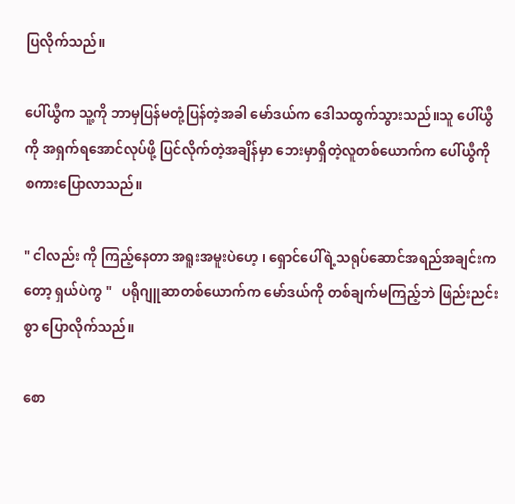ပြလိုက်သည်။

ပေါ်ယွီက သူ့ကို ဘာမှပြန်မတုံ့ပြန်တဲ့အခါ မော်ဒယ်က ဒေါသထွက်သွားသည်။သူ ပေါ်ယွီကို အရှက်ရအောင်လုပ်ဖို့ ပြင်လိုက်တဲ့အချိန်မှာ ဘေးမှာရှိတဲ့လူတစ်ယောက်က ပေါ်ယွီကို စကားပြောလာသည်။

" ငါလည်း ကို ကြည့်နေတာ အရူးအမူးပဲဟေ့ ၊ ရှောင်ပေါ်ရဲ့သရုပ်ဆောင်အရည်အချင်းကတော့ ရှယ်ပဲကွ "   ပရိုဂျူဆာတစ်ယောက်က မော်ဒယ်ကို တစ်ချက်မကြည့်ဘဲ ဖြည်းညင်းစွာ ပြောလိုက်သည်။

စော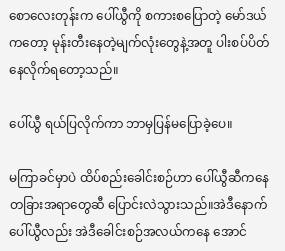စောလေးတုန်းက ပေါ်ယွီကို စကားစပြောတဲ့ မော်ဒယ်ကတော့ မုန်းတီးနေတဲ့မျက်လုံးတွေနဲ့အတူ ပါးစပ်ပိတ်နေလိုက်ရတော့သည်။

ပေါ်ယွီ ရယ်ပြလိုက်ကာ ဘာမှပြန်မပြောခဲ့ပေ။

မကြာခင်မှာပဲ ထိပ်စည်းခေါင်းစဉ်ဟာ ပေါ်ယွီဆီကနေ တခြားအရာတွေဆီ ပြောင်းလဲသွားသည်။အဲဒီနောက် ပေါ်ယွီလည်း အဲဒီခေါင်းစဉ်အလယ်ကနေ အောင်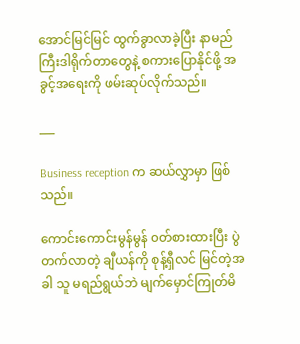အောင်မြင်မြင် ထွက်ခွာလာခဲ့ပြီး နာမည်ကြီးဒါရိုက်တာတွေနဲ့ စကားပြောနိုင်ဖို့ အခွင့်အရေးကို ဖမ်းဆုပ်လိုက်သည်။

___

Business reception က ဆယ်လွှာမှာ ဖြစ်သည်။

ကောင်းကောင်းမွန်မွန် ၀တ်စားထားပြီး ပွဲတက်လာတဲ့ ချီယန်ကို စုန့်ရှီလင် မြင်တဲ့အခါ သူ မရည်ရွယ်ဘဲ မျက်မှောင်ကြုတ်မိ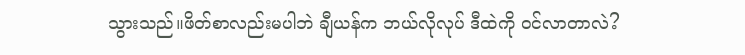သွားသည်။ဖိတ်စာလည်းမပါဘဲ ချီယန်က ဘယ်လိုလုပ် ဒီထဲကို ၀င်လာတာလဲ?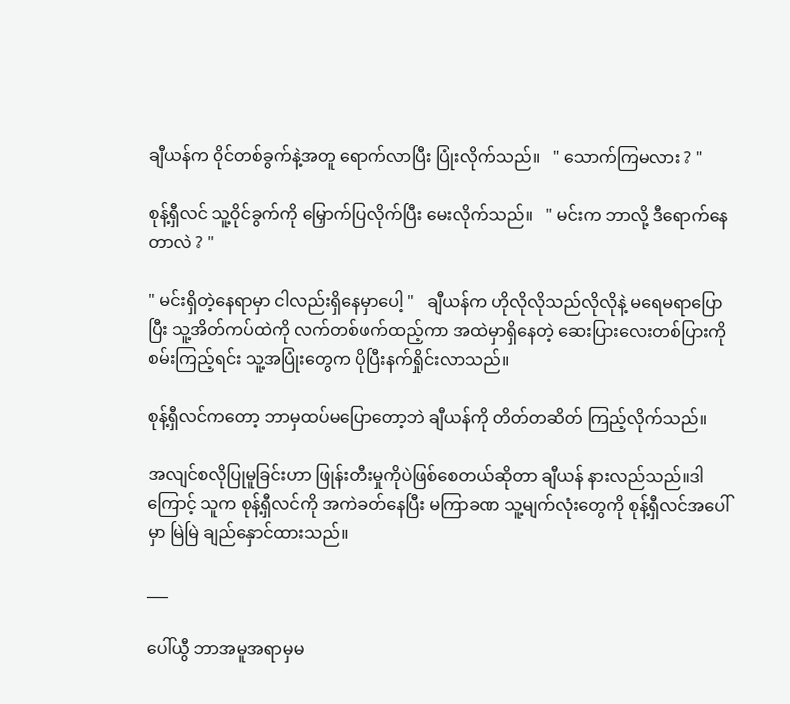ချီယန်က ၀ိုင်တစ်ခွက်နဲ့အတူ ရောက်လာပြီး ပြုံးလိုက်သည်။   " သောက်ကြမလား ? "

စုန့်ရှီလင် သူ့ဝိုင်ခွက်ကို မြှောက်ပြလိုက်ပြီး မေးလိုက်သည်။   " မင်းက ဘာလို့ ဒီရောက်နေတာလဲ ? "

" မင်းရှိတဲ့နေရာမှာ ငါလည်းရှိနေမှာပေါ့ "   ချီယန်က ဟိုလိုလိုသည်လိုလိုနဲ့ မရေမရာပြောပြီး သူ့အိတ်ကပ်ထဲကို လက်တစ်ဖက်ထည့်ကာ အထဲမှာရှိနေတဲ့ ဆေးပြားလေးတစ်ပြားကို စမ်းကြည့်ရင်း သူ့အပြုံးတွေက ပိုပြီးနက်ရှိုင်းလာသည်။

စုန့်ရှီလင်ကတော့ ဘာမှထပ်မပြောတော့ဘဲ ချီယန်ကို တိတ်တဆိတ် ကြည့်လိုက်သည်။

အလျင်စလိုပြုမူခြင်းဟာ ဖြုန်းတီးမှုကိုပဲဖြစ်စေတယ်ဆိုတာ ချီယန် နားလည်သည်။ဒါကြောင့် သူက စုန့်ရှီလင်ကို အကဲခတ်နေပြီး မကြာခဏ သူ့မျက်လုံးတွေကို စုန့်ရှီလင်အပေါ်မှာ မြဲမြဲ ချည်နှောင်ထားသည်။

___

ပေါ်ယွီ ဘာအမူအရာမှမ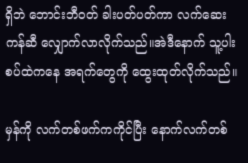ရှိဘဲ ဘောင်းဘီ၀တ် ခါးပတ်ပတ်ကာ လက်ဆေးကန်ဆီ လျှောက်လာလိုက်သည်။အဲဒီနောက် သူ့ပါးစပ်ထဲကနေ အရက်တွေကို ထွေးထုတ်လိုက်သည်။

မှန်ကို လက်တစ်ဖက်ကကိုင်ပြီး နောက်လက်တစ်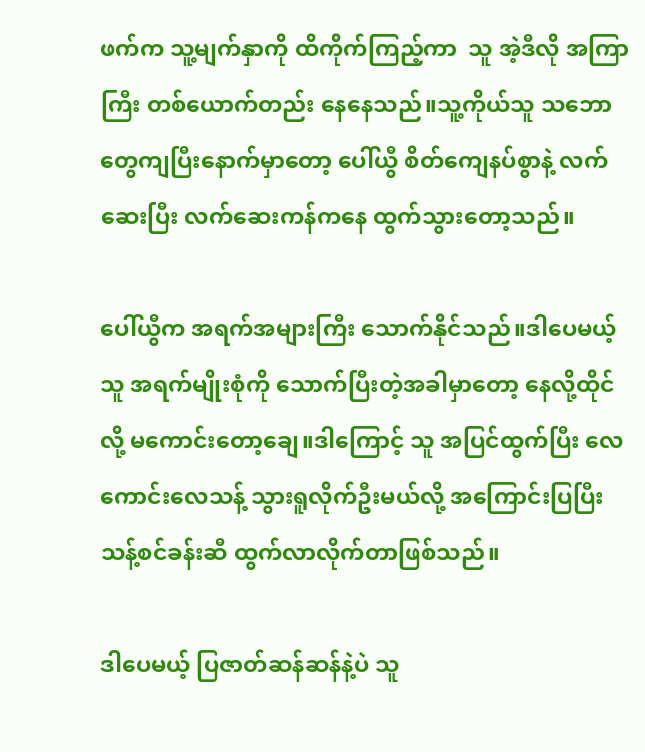ဖက်က သူ့မျက်နှာကို ထိကိုက်ကြည့်ကာ  သူ အဲ့ဒီလို အကြာကြီး တစ်ယောက်တည်း နေနေသည်။သူ့ကိုယ်သူ သဘောတွေကျပြီးနောက်မှာတော့ ပေါ်ယွီ စိတ်ကျေနပ်စွာနဲ့ လက်ဆေးပြီး လက်ဆေးကန်ကနေ ထွက်သွားတော့သည်။

ပေါ်ယွီက အရက်အများကြီး သောက်နိုင်သည်။ဒါပေမယ့် သူ အရက်မျိုးစုံကို သောက်ပြီးတဲ့အခါမှာတော့ နေလို့ထိုင်လို့ မကောင်းတော့ချေ။ဒါကြောင့် သူ အပြင်ထွက်ပြီး လေကောင်းလေသန့် သွားရူလိုက်ဦးမယ်လို့ အကြောင်းပြပြီး သန့်စင်ခန်းဆီ ထွက်လာလိုက်တာဖြစ်သည်။

ဒါပေမယ့် ပြဇာတ်ဆန်ဆန်နဲ့ပဲ သူ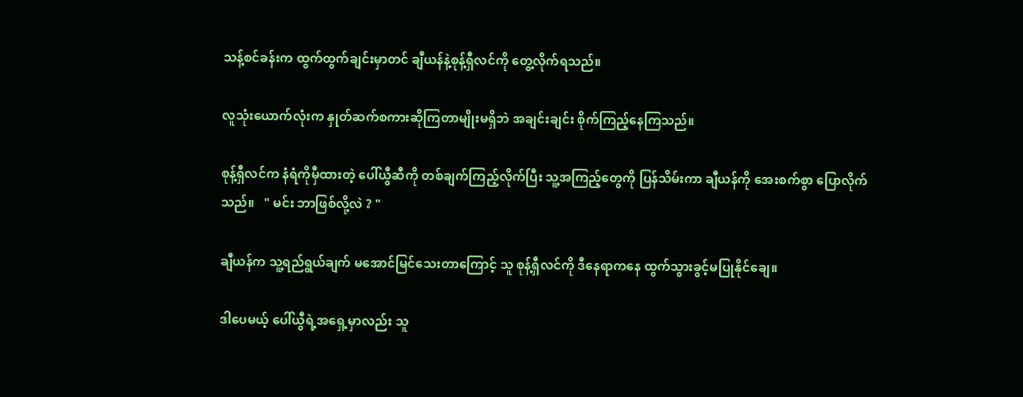သန့်စင်ခန်းက ထွက်ထွက်ချင်းမှာတင် ချီယန်နဲ့စုန့်ရှီလင်ကို တွေ့လိုက်ရသည်။

လူသုံးယောက်လုံးက နှုတ်ဆက်စကားဆိုကြတာမျိုးမရှိဘဲ အချင်းချင်း စိုက်ကြည့်နေကြသည်။

စုန့်ရှီလင်က နံရံကိုမှီထားတဲ့ ပေါ်ယွီဆီကို တစ်ချက်ကြည့်လိုက်ပြီး သူ့အကြည့်တွေကို ပြန်သိမ်းကာ ချီယန်ကို အေးစက်စွာ ပြောလိုက်သည်။   " မင်း ဘာဖြစ်လို့လဲ ? "

ချီယန်က သူ့ရည်ရွယ်ချက် မအောင်မြင်သေးတာကြောင့် သူ စုန့်ရှီလင်ကို ဒီနေရာကနေ ထွက်သွားခွင့်မပြုနိုင်ချေ။

ဒါပေမယ့် ပေါ်ယွီရဲ့အရှေ့မှာလည်း သူ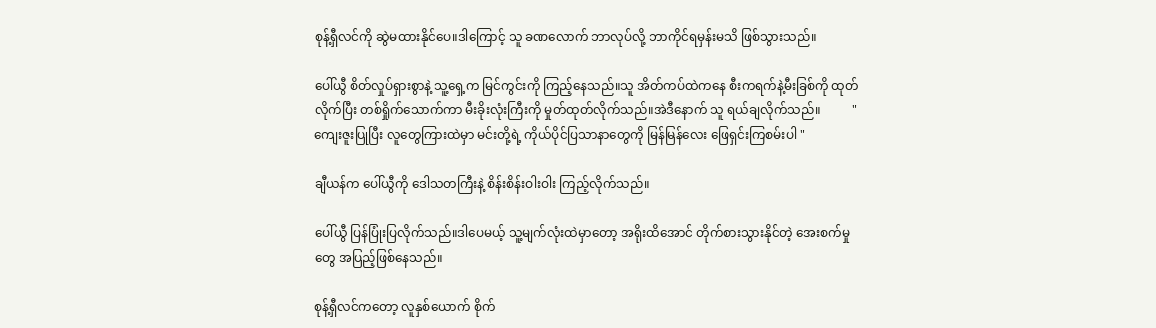စုန့်ရှီလင်ကို ဆွဲမထားနိုင်ပေ။ဒါကြောင့် သူ ခဏလောက် ဘာလုပ်လို့ ဘာကိုင်ရမှန်းမသိ ဖြစ်သွားသည်။

ပေါ်ယွီ စိတ်လှုပ်ရှားစွာနဲ့ သူ့ရှေ့က မြင်ကွင်းကို ကြည့်နေသည်။သူ အိတ်ကပ်ထဲကနေ စီးကရက်နဲ့မီးခြစ်ကို ထုတ်လိုက်ပြီး တစ်ရှိုက်သောက်ကာ မီးခိုးလုံးကြီးကို မှုတ်ထုတ်လိုက်သည်။အဲဒီနောက် သူ ရယ်ချလိုက်သည်။          " ကျေးဇူးပြုပြီး လူတွေကြားထဲမှာ မင်းတို့ရဲ့ ကိုယ်ပိုင်ပြသာနာတွေကို မြန်မြန်လေး ဖြေရှင်းကြစမ်းပါ "

ချီယန်က ပေါ်ယွီကို ဒေါသတကြီးနဲ့ စိန်းစိန်းဝါးဝါး ကြည့်လိုက်သည်။

ပေါ်ယွီ ပြန်ပြုံးပြလိုက်သည်။ဒါပေမယ့် သူ့မျက်လုံးထဲမှာတော့ အရိုးထိအောင် တိုက်စားသွားနိုင်တဲ့ အေးစက်မှုတွေ အပြည့်ဖြစ်နေသည်။

စုန့်ရှီလင်ကတော့ လူနှစ်ယောက် စိုက်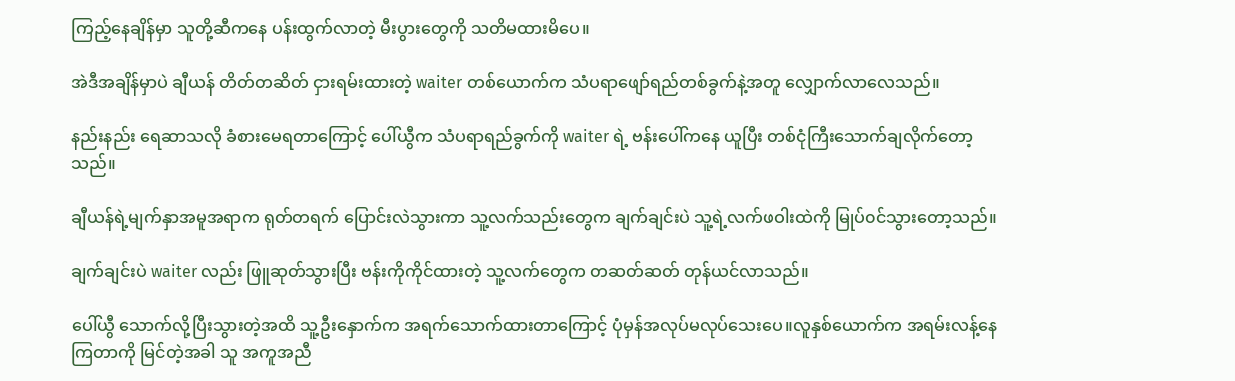ကြည့်နေချိန်မှာ သူတို့ဆီကနေ ပန်းထွက်လာတဲ့ မီးပွားတွေကို သတိမထားမိပေ။

အဲဒီအချိန်မှာပဲ ချီယန် တိတ်တဆိတ် ငှားရမ်းထားတဲ့ waiter တစ်ယောက်က သံပရာဖျော်ရည်တစ်ခွက်နဲ့အတူ လျှောက်လာလေသည်။

နည်းနည်း ရေဆာသလို ခံစားမေရတာကြောင့် ပေါ်ယွီက သံပရာရည်ခွက်ကို waiter ရဲ့ ဗန်းပေါ်ကနေ ယူပြီး တစ်ငုံကြီးသောက်ချလိုက်တော့သည်။

ချီယန်ရဲ့မျက်နှာအမူအရာက ရုတ်တရက် ပြောင်းလဲသွားကာ သူ့လက်သည်းတွေက ချက်ချင်းပဲ သူ့ရဲ့လက်ဖဝါးထဲကို မြုပ်၀င်သွားတော့သည်။

ချက်ချင်းပဲ waiter လည်း ဖြူဆုတ်သွားပြီး ဗန်းကိုကိုင်ထားတဲ့ သူ့လက်တွေက တဆတ်ဆတ် တုန်ယင်လာသည်။

ပေါ်ယွီ သောက်လို့ပြီးသွားတဲ့အထိ သူ့ဦးနှောက်က အရက်သောက်ထားတာကြောင့် ပုံမှန်အလုပ်မလုပ်သေးပေ။လူနှစ်ယောက်က အရမ်းလန့်နေကြတာကို မြင်တဲ့အခါ သူ အကူအညီ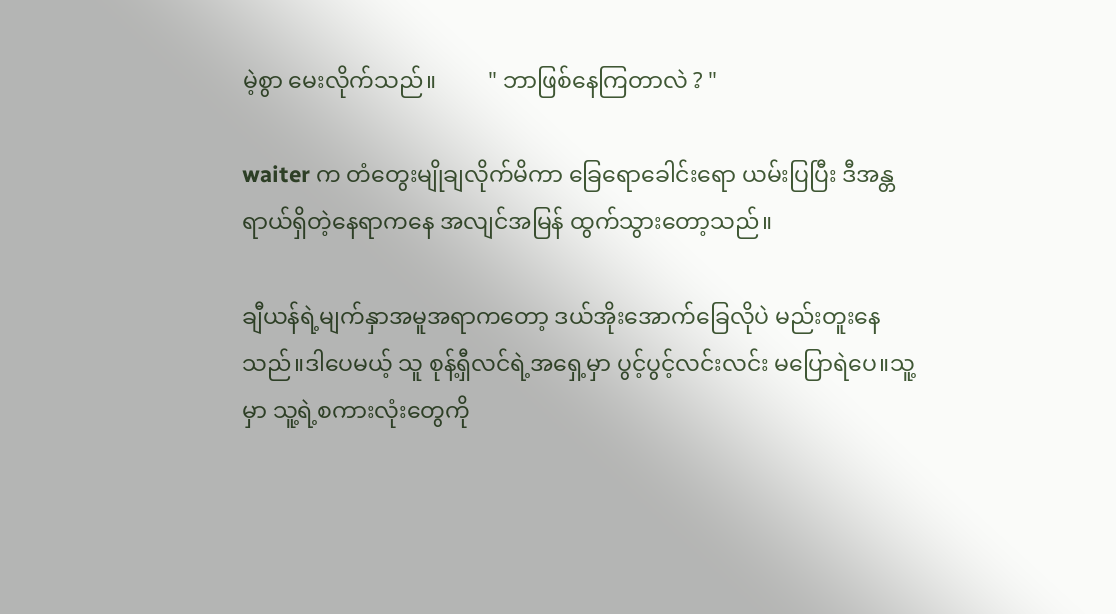မဲ့စွာ မေးလိုက်သည်။         " ဘာဖြစ်နေကြတာလဲ ? "

waiter က တံတွေးမျိုချလိုက်မိကာ ခြေရောခေါင်းရော ယမ်းပြပြီး ဒီအန္တရာယ်ရှိတဲ့နေရာကနေ အလျင်အမြန် ထွက်သွားတော့သည်။

ချီယန်ရဲ့မျက်နှာအမူအရာကတော့ ဒယ်အိုးအောက်ခြေလိုပဲ မည်းတူးနေသည်။ဒါပေမယ့် သူ စုန့်ရှီလင်ရဲ့အရှေ့မှာ ပွင့်ပွင့်လင်းလင်း မပြောရဲပေ။သူ့မှာ သူ့ရဲ့စကားလုံးတွေကို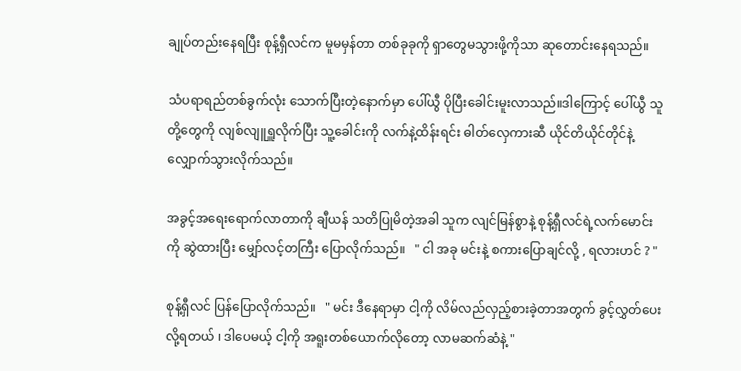ချုပ်တည်းနေရပြီး စုန့်ရှီလင်က မူမမှန်တာ တစ်ခုခုကို ရှာတွေမသွားဖို့ကိုသာ ဆုတောင်းနေရသည်။

သံပရာရည်တစ်ခွက်လုံး သောက်ပြီးတဲ့နောက်မှာ ပေါ်ယွီ ပိုပြီးခေါင်းမူးလာသည်။ဒါကြောင့် ပေါ်ယွီ သူတို့တွေကို လျစ်လျူရှူလိုက်ပြီး သူ့ခေါင်းကို လက်နဲ့ထိန်းရင်း ဓါတ်လှေကားဆီ ယိုင်တိယိုင်တိုင်နဲ့ လျှောက်သွားလိုက်သည်။

အခွင့်အရေးရောက်လာတာကို ချီယန် သတိပြုမိတဲ့အခါ သူက လျင်မြန်စွာနဲ့ စုန့်ရှီလင်ရဲ့လက်မောင်းကို ဆွဲထားပြီး မျှော်လင့်တကြီး ပြောလိုက်သည်။   " ငါ အခု မင်းနဲ့ စကားပြောချင်လို့ , ရလားဟင် ? "

စုန့်ရှီလင် ပြန်ပြောလိုက်သည်။   " မင်း ဒီနေရာမှာ ငါ့ကို လိမ်လည်လှည့်စားခဲ့တာအတွက် ခွင့်လွှတ်ပေးလို့ရတယ် ၊ ဒါပေမယ့် ငါ့ကို အရူးတစ်ယောက်လိုတော့ လာမဆက်ဆံနဲ့ "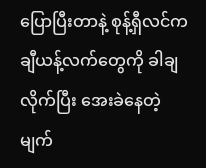ပြောပြီးတာနဲ့ စုန့်ရှီလင်က ချီယန့်လက်တွေကို ခါချလိုက်ပြီး အေးခဲနေတဲ့မျက်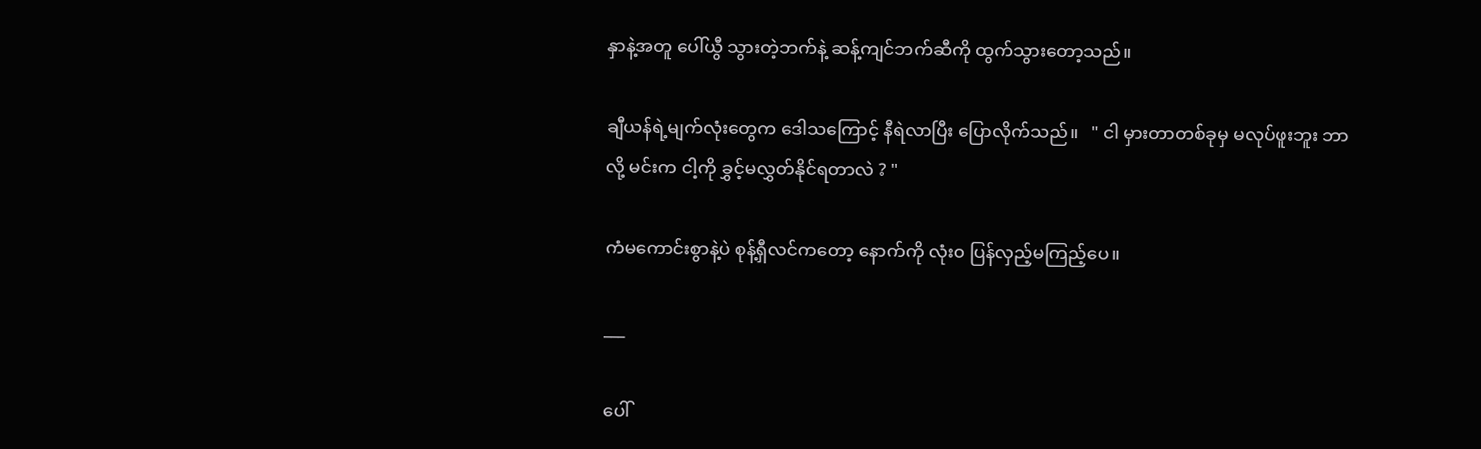နှာနဲ့အတူ ပေါ်ယွီ သွားတဲ့ဘက်နဲ့ ဆန့်ကျင်ဘက်ဆီကို ထွက်သွားတော့သည်။

ချီယန်ရဲ့မျက်လုံးတွေက ဒေါသကြောင့် နီရဲလာပြီး ပြောလိုက်သည်။   " ငါ မှားတာတစ်ခုမှ မလုပ်ဖူးဘူး ဘာလို့ မင်းက ငါ့ကို ခွှင့်မလွှတ်နိုင်ရတာလဲ ? "

ကံမကောင်းစွာနဲ့ပဲ စုန့်ရှီလင်ကတော့ နောက်ကို လုံး၀ ပြန်လှည့်မကြည့်ပေ။

___

ပေါ်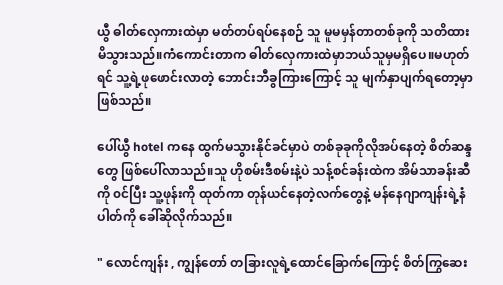ယွီ ဓါတ်လှေကားထဲမှာ မတ်တပ်ရပ်နေစဉ် သူ မူမမှန်တာတစ်ခုကို သတိထားမိသွားသည်။ကံကောင်းတာက ဓါတ်လှေကားထဲမှာဘယ်သူမှမရှိပေ။မဟုတ်ရင် သူ့ရဲ့ဖုဖောင်းလာတဲ့ ဘောင်းဘီခွကြားကြောင့် သူ မျက်နှာပျက်ရတော့မှာဖြစ်သည်။

ပေါ်ယွီ hotel ကနေ ထွက်မသွားနိုင်ခင်မှာပဲ တစ်ခုခုကိုလိုအပ်နေတဲ့ စိတ်ဆန္ဒတွေ ဖြစ်ပေါ်လာသည်။သူ ဟိုစမ်းဒီစမ်းနဲ့ပဲ သန့်စင်ခန်းထဲက အိမ်သာခန်းဆီကို ၀င်ပြီး သူ့ဖုန်းကို ထုတ်ကာ တုန်ယင်နေတဲ့လက်တွေနဲ့ မန်နေဂျာကျန်းရဲ့နံပါတ်ကို ခေါ်ဆိုလိုက်သည်။

" လောင်ကျန်း , ကျွန်တော် တခြားလူရဲ့ထောင်ခြောက်ကြောင့် စိတ်ကြွဆေး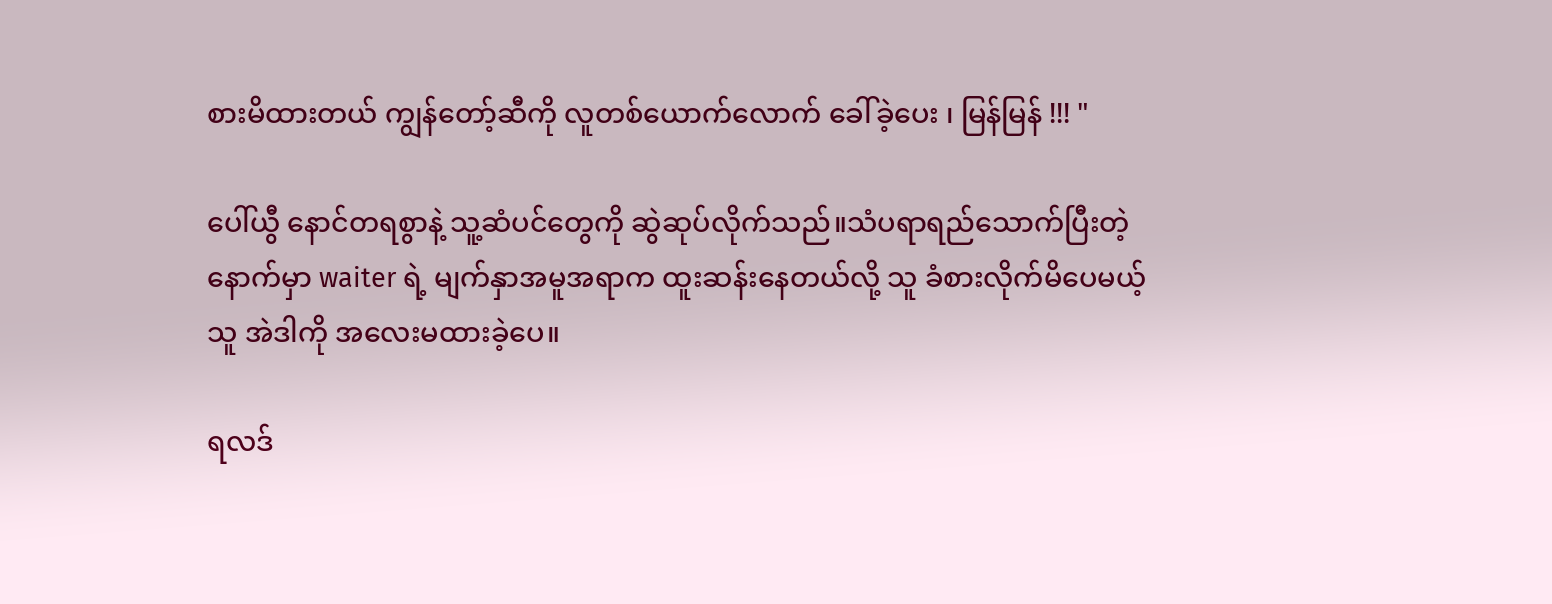စားမိထားတယ် ကျွန်တော့်ဆီကို လူတစ်ယောက်လောက် ခေါ်ခဲ့ပေး ၊ မြန်မြန် !!! "

ပေါ်ယွီ နောင်တရစွာနဲ့ သူ့ဆံပင်တွေကို ဆွဲဆုပ်လိုက်သည်။သံပရာရည်သောက်ပြီးတဲ့နောက်မှာ waiter ရဲ့ မျက်နှာအမူအရာက ထူးဆန်းနေတယ်လို့ သူ ခံစားလိုက်မိပေမယ့် သူ အဲဒါကို အလေးမထားခဲ့ပေ။

ရလဒ်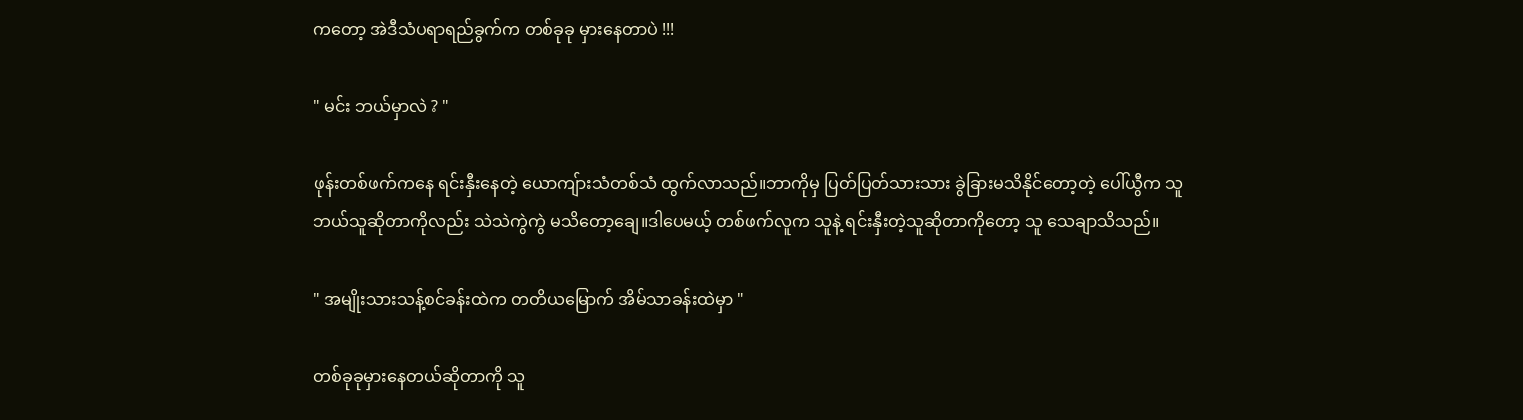ကတော့ အဲဒီသံပရာရည်ခွက်က တစ်ခုခု မှားနေတာပဲ !!!

" မင်း ဘယ်မှာလဲ ? "

ဖုန်းတစ်ဖက်ကနေ ရင်းနှီးနေတဲ့ ယောကျ်ားသံတစ်သံ ထွက်လာသည်။ဘာကိုမှ ပြတ်ပြတ်သားသား ခွဲခြားမသိနိုင်တော့တဲ့ ပေါ်ယွီက သူဘယ်သူဆိုတာကိုလည်း သဲသဲကွဲကွဲ မသိတော့ချေ။ဒါပေမယ့် တစ်ဖက်လူက သူနဲ့ ရင်းနှီးတဲ့သူဆိုတာကိုတော့ သူ သေချာသိသည်။

" အမျိုးသားသန့်စင်ခန်းထဲက တတိယမြောက် အိမ်သာခန်းထဲမှာ "

တစ်ခုခုမှားနေတယ်ဆိုတာကို သူ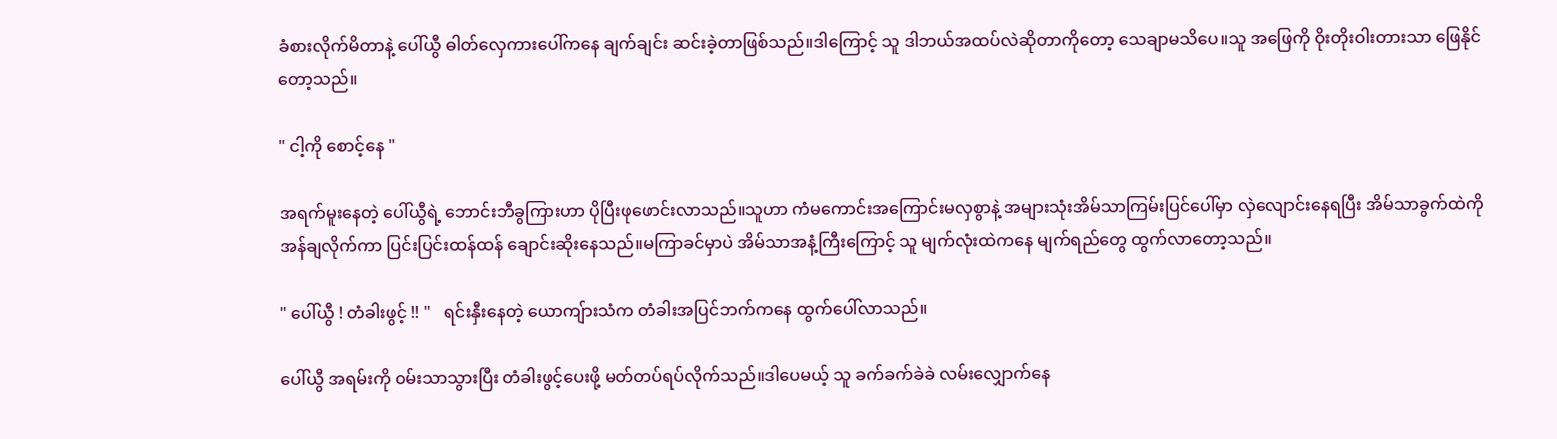ခံစားလိုက်မိတာနဲ့ ပေါ်ယွီ ဓါတ်လှေကားပေါ်ကနေ ချက်ချင်း ဆင်းခဲ့တာဖြစ်သည်။ဒါကြောင့် သူ ဒါဘယ်အထပ်လဲဆိုတာကိုတော့ သေချာမသိပေ။သူ အဖြေကို ဝိုးတိုးဝါးတားသာ ဖြေနိုင်တော့သည်။

" ငါ့ကို စောင့်နေ "

အရက်မူးနေတဲ့ ပေါ်ယွီရဲ့ ဘောင်းဘီခွကြားဟာ ပိုပြီးဖုဖောင်းလာသည်။သူဟာ ကံမကောင်းအကြောင်းမလှစွာနဲ့ အများသုံးအိမ်သာကြမ်းပြင်ပေါ်မှာ လှဲလျောင်းနေရပြီး အိမ်သာခွက်ထဲကို အန်ချလိုက်ကာ ပြင်းပြင်းထန်ထန် ချောင်းဆိုးနေသည်။မကြာခင်မှာပဲ အိမ်သာအနံ့ကြီးကြောင့် သူ မျက်လုံးထဲကနေ မျက်ရည်တွေ ထွက်လာတော့သည်။

" ပေါ်ယွီ ! တံခါးဖွင့် !! "   ရင်းနှီးနေတဲ့ ယောကျ်ားသံက တံခါးအပြင်ဘက်ကနေ ထွက်ပေါ်လာသည်။

ပေါ်ယွီ အရမ်းကို ၀မ်းသာသွားပြီး တံခါးဖွင့်ပေးဖို့ မတ်တပ်ရပ်လိုက်သည်။ဒါပေမယ့် သူ ခက်ခက်ခဲခဲ လမ်းလျှောက်နေ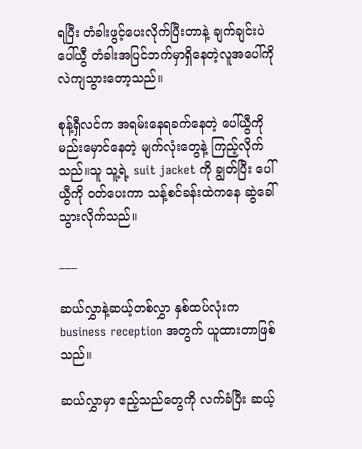ရပြီး တံခါးဖွင့်ပေးလိုက်ပြီးတာနဲ့ ချက်ချင်းပဲ ပေါ်ယွီ တံခါးအပြင်ဘက်မှာရှိနေတဲ့လူအပေါ်ကို လဲကျသွားတော့သည်။

စုန့်ရှီလင်က အရမ်းနေရခက်နေတဲ့ ပေါ်ယွီကို မည်းမှောင်နေတဲ့ မျက်လုံးတွေနဲ့ ကြည့်လိုက်သည်။သူ သူ့ရဲ့ suit jacket ကို ချွတ်ပြီး ပေါ်ယွီကို ၀တ်ပေးကာ သန့်စင်ခန်းထဲကနေ ဆွဲခေါ်သွားလိုက်သည်။

___

ဆယ်လွှာနဲ့ဆယ့်တစ်လွှာ နှစ်ထပ်လုံးက business reception အတွက် ယူထားတာဖြစ်သည်။

ဆယ်လွှာမှာ ဧည့်သည်တွေကို လက်ခံပြီး ဆယ့်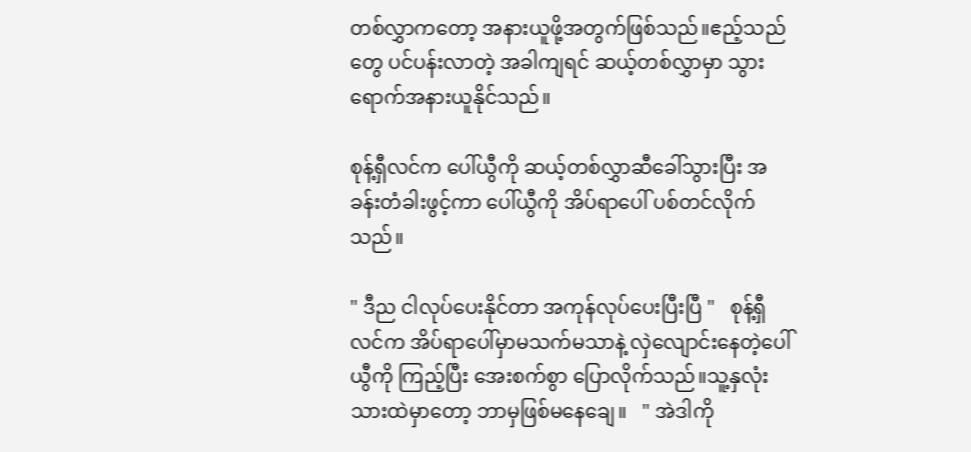တစ်လွှာကတော့ အနားယူဖို့အတွက်ဖြစ်သည်။ဧည့်သည်တွေ ပင်ပန်းလာတဲ့ အခါကျရင် ဆယ့်တစ်လွှာမှာ သွားရောက်အနားယူနိုင်သည်။

စုန့်ရှီလင်က ပေါ်ယွီကို ဆယ့်တစ်လွှာဆီခေါ်သွားပြီး အခန်းတံခါးဖွင့်ကာ ပေါ်ယွီကို အိပ်ရာပေါ် ပစ်တင်လိုက်သည်။

" ဒီည ငါလုပ်ပေးနိုင်တာ အကုန်လုပ်ပေးပြီးပြီ "   စုန့်ရှီလင်က အိပ်ရာပေါ်မှာမသက်မသာနဲ့ လှဲလျောင်းနေတဲ့ပေါ်ယွီကို ကြည့်ပြီး အေးစက်စွာ ပြောလိုက်သည်။သူ့နှလုံးသားထဲမှာတော့ ဘာမှဖြစ်မနေချေ။   " အဲဒါကို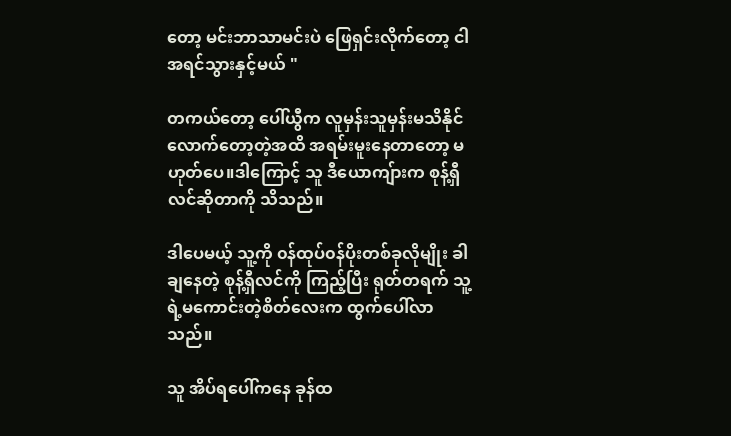တော့ မင်းဘာသာမင်းပဲ ဖြေရှင်းလိုက်တော့ ငါ အရင်သွားနှင့်မယ် "

တကယ်တော့ ပေါ်ယွီက လူမှန်းသူမှန်းမသိနိုင်လောက်တော့တဲ့အထိ အရမ်းမူးနေတာတော့ မဟုတ်ပေ။ဒါကြောင့် သူ ဒီယောကျ်ားက စုန့်ရှီလင်ဆိုတာကို သိသည်။

ဒါပေမယ့် သူ့ကို ၀န်ထုပ်၀န်ပိုးတစ်ခုလိုမျိုး ခါချနေတဲ့ စုန့်ရှီလင်ကို ကြည့်ပြီး ရုတ်တရက် သူ့ရဲ့မကောင်းတဲ့စိတ်လေးက ထွက်ပေါ်လာသည်။

သူ အိပ်ရပေါ်ကနေ ခုန်ထ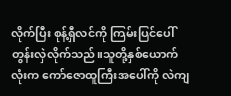လိုက်ပြီး စုန့်ရှီလင်ကို ကြမ်းပြင်ပေါ် တွန်းလှဲလိုက်သည်။သူတို့နှစ်ယောက်လုံးက ကော်ဇောထူကြီးအပေါ်ကို လဲကျ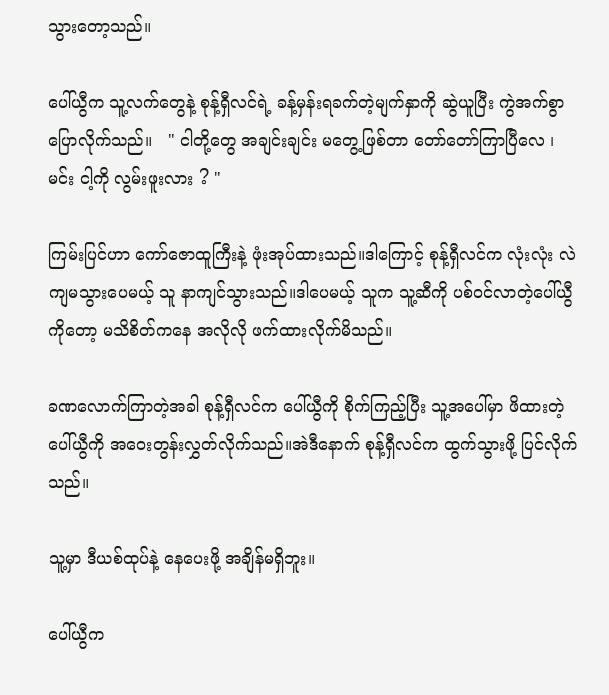သွားတော့သည်။

ပေါ်ယွီက သူ့လက်တွေနဲ့ စုန့်ရှီလင်ရဲ့ ခန့်မှန်းရခက်တဲ့မျက်နှာကို ဆွဲယူပြီး ကွဲအက်စွာ ပြောလိုက်သည်။   " ငါတို့တွေ အချင်းချင်း မတွေ့ဖြစ်တာ တော်တော်ကြာပြီလေ ၊ မင်း ငါ့ကို လွမ်းဖူးလား ? "

ကြမ်းပြင်ဟာ ကော်ဇောထူကြီးနဲ့ ဖုံးအုပ်ထားသည်။ဒါကြောင့် စုန့်ရှီလင်က လုံးလုံး လဲကျမသွားပေမယ့် သူ နာကျင်သွားသည်။ဒါပေမယ့် သူက သူ့ဆီကို ပစ်၀င်လာတဲ့ပေါ်ယွီကိုတော့ မသိစိတ်ကနေ အလိုလို ဖက်ထားလိုက်မိသည်။

ခဏလောက်ကြာတဲ့အခါ စုန့်ရှီလင်က ပေါ်ယွီကို စိုက်ကြည့်ပြီး သူ့အပေါ်မှာ ဖိထားတဲ့ ပေါ်ယွီကို အဝေးတွန်းလွှတ်လိုက်သည်။အဲဒီနောက် စုန့်ရှီလင်က ထွက်သွားဖို့ ပြင်လိုက်သည်။

သူ့မှာ ဒီယစ်ထုပ်နဲ့ နေပေးဖို့ အချိန်မရှိဘူး။

ပေါ်ယွီက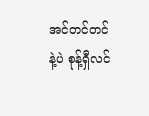အင်တင်တင်နဲ့ပဲ စုန့်ရှီလင်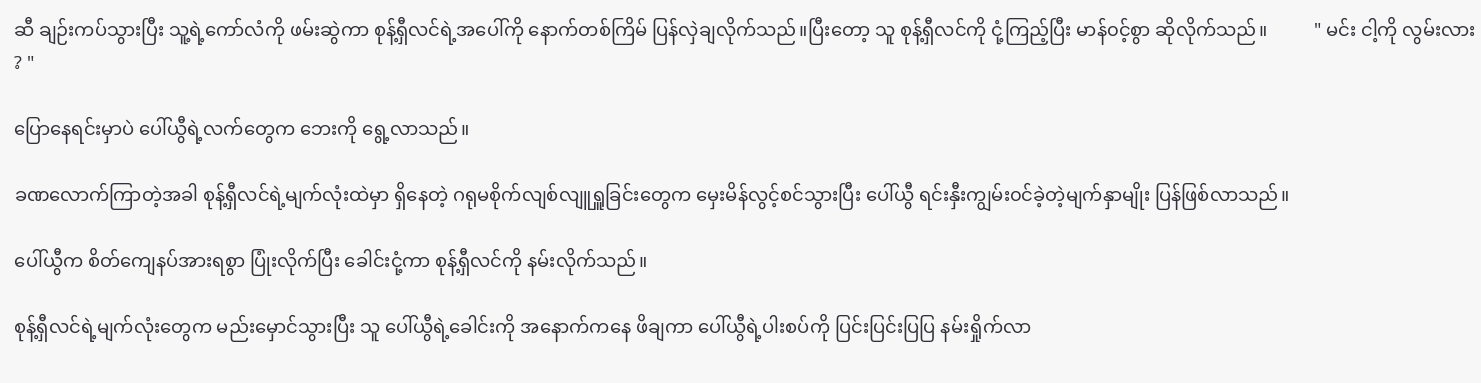ဆီ ချဉ်းကပ်သွားပြီး သူ့ရဲ့ကော်လံကို ဖမ်းဆွဲကာ စုန့်ရှီလင်ရဲ့အပေါ်ကို နောက်တစ်ကြိမ် ပြန်လှဲချလိုက်သည်။ပြီးတော့ သူ စုန့်ရှီလင်ကို ငုံ့ကြည့်ပြီး မာန်၀င့်စွာ ဆိုလိုက်သည်။          " မင်း ငါ့ကို လွမ်းလား ? "

ပြောနေရင်းမှာပဲ ပေါ်ယွီရဲ့လက်တွေက ဘေးကို ရွေ့လာသည်။

ခဏလောက်ကြာတဲ့အခါ စုန့်ရှီလင်ရဲ့မျက်လုံးထဲမှာ ရှိနေတဲ့ ဂရုမစိုက်လျစ်လျူရှူခြင်းတွေက မှေးမိန်လွင့်စင်သွားပြီး ပေါ်ယွီ ရင်းနှီးကျွမ်း၀င်ခဲ့တဲ့မျက်နှာမျိုး ပြန်ဖြစ်လာသည်။

ပေါ်ယွီက စိတ်ကျေနပ်အားရစွာ ပြုံးလိုက်ပြီး ခေါင်းငုံ့ကာ စုန့်ရှီလင်ကို နမ်းလိုက်သည်။

စုန့်ရှီလင်ရဲ့မျက်လုံးတွေက မည်းမှောင်သွားပြီး သူ ပေါ်ယွီရဲ့ခေါင်းကို အနောက်ကနေ ဖိချကာ ပေါ်ယွီရဲ့ပါးစပ်ကို ပြင်းပြင်းပြပြ နမ်းရှိုက်လာ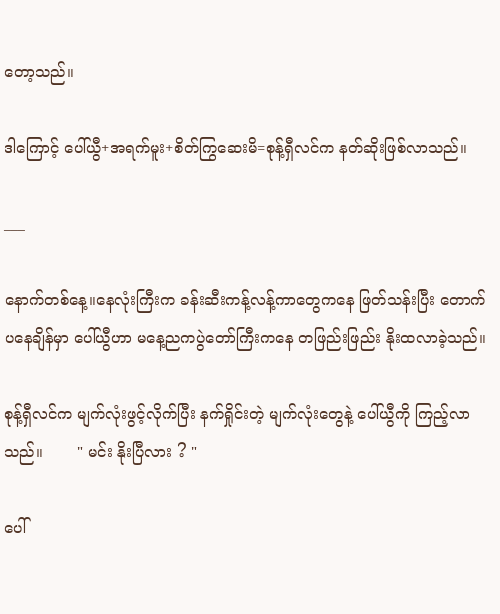တော့သည်။

ဒါကြောင့် ပေါ်ယွီ+အရက်မူး+စိတ်ကြွဆေးမိ=စုန့်ရှီလင်က နတ်ဆိုးဖြစ်လာသည်။

___

နောက်တစ်နေ့။နေလုံးကြီးက ခန်းဆီးကန့်လန့်ကာတွေကနေ ဖြတ်သန်းပြီး တောက်ပနေချိန်မှာ ပေါ်ယွီဟာ မနေ့ညကပွဲတော်ကြီးကနေ တဖြည်းဖြည်း နိုးထလာခဲ့သည်။

စုန့်ရှီလင်က မျက်လုံးဖွင့်လိုက်ပြီး နက်ရှိုင်းတဲ့ မျက်လုံးတွေနဲ့ ပေါ်ယွီကို ကြည့်လာသည်။       " မင်း နိုးပြီလား ? "

ပေါ်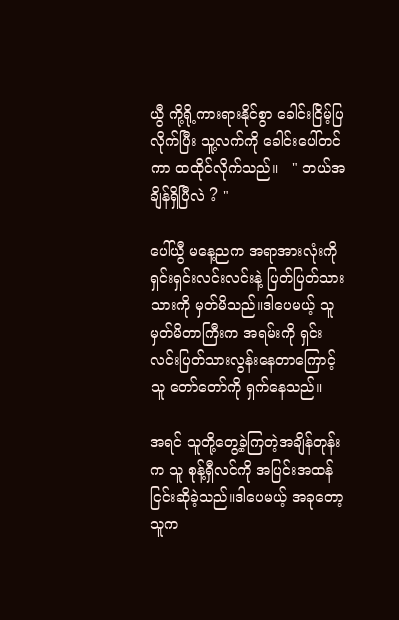ယွီ ကို့ရို့ကားရားနိုင်စွာ ခေါင်းငြိမ့်ပြလိုက်ပြီး သူ့လက်ကို ခေါင်းပေါ်တင်ကာ ထထိုင်လိုက်သည်။   " ဘယ်အချိန်ရှိပြီလဲ ? "

ပေါ်ယွီ မနေ့ညက အရာအားလုံးကို ရှင်းရှင်းလင်းလင်းနဲ့ ပြတ်ပြတ်သားသားကို မှတ်မိသည်။ဒါပေမယ့် သူမှတ်မိတာကြီးက အရမ်းကို ရှင်းလင်းပြတ်သားလွန်းနေတာကြောင့် သူ တော်တော်ကို ရှက်နေသည်။

အရင် သူတို့တွေ့ခဲ့ကြတဲ့အချိန်တုန်းက သူ စုန့်ရှီလင်ကို အပြင်းအထန် ငြင်းဆိုခဲ့သည်။ဒါပေမယ့် အခုတော့ သူက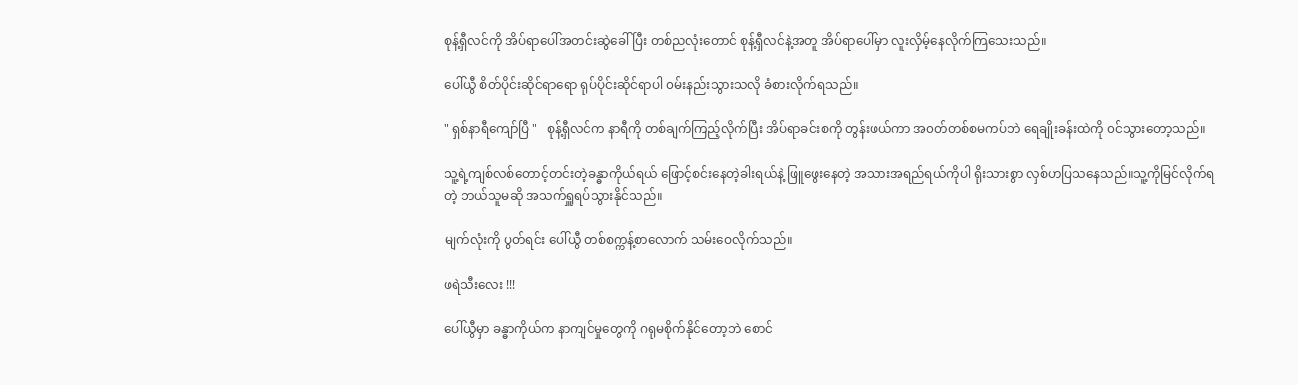စုန့်ရှီလင်ကို အိပ်ရာပေါ်အတင်းဆွဲခေါ်ပြီး တစ်ညလုံးတောင် စုန့်ရှီလင်နဲ့အတူ အိပ်ရာပေါ်မှာ လူးလှိမ့်နေလိုက်ကြသေးသည်။

ပေါ်ယွီ စိတ်ပိုင်းဆိုင်ရာရော ရုပ်ပိုင်းဆိုင်ရာပါ ၀မ်းနည်းသွားသလို ခံစားလိုက်ရသည်။

" ရှစ်နာရီကျော်ပြီ "   စုန့်ရှီလင်က နာရီကို တစ်ချက်ကြည့်လိုက်ပြီး အိပ်ရာခင်းစကို တွန်းဖယ်ကာ အ၀တ်တစ်စမကပ်ဘဲ ရေချိုးခန်းထဲကို ၀င်သွားတော့သည်။

သူ့ရဲ့ကျစ်လစ်တောင့်တင်းတဲ့ခန္ဓာကိုယ်ရယ် ဖြောင့်စင်းနေတဲ့ခါးရယ်နဲ့ ဖြူဖွေးနေတဲ့ အသားအရည်ရယ်ကိုပါ ရိုးသားစွာ လှစ်ဟပြသနေသည်။သူ့ကိုမြင်လိုက်ရတဲ့ ဘယ်သူမဆို အသက်ရှူရပ်သွားနိုင်သည်။

မျက်လုံးကို ပွတ်ရင်း ပေါ်ယွီ တစ်စက္ကန့်စာလောက် သမ်းဝေလိုက်သည်။

ဖရဲသီးလေး !!!

ပေါ်ယွီမှာ ခန္ဓာကိုယ်က နာကျင်မှုတွေကို ဂရုမစိုက်နိုင်တော့ဘဲ စောင်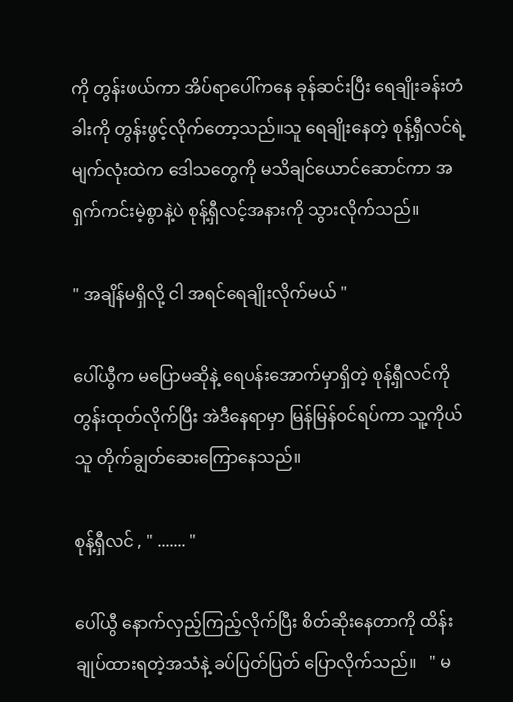ကို တွန်းဖယ်ကာ အိပ်ရာပေါ်ကနေ ခုန်ဆင်းပြီး ရေချိုးခန်းတံခါးကို တွန်းဖွင့်လိုက်တော့သည်။သူ ရေချိုးနေတဲ့ စုန့်ရှီလင်ရဲ့ မျက်လုံးထဲက ဒေါသတွေကို မသိချင်ယောင်ဆောင်ကာ အရှက်ကင်းမဲ့စွာနဲ့ပဲ စုန့်ရှီလင့်အနားကို သွားလိုက်သည်။

" အချိန်မရှိလို့ ငါ အရင်ရေချိုးလိုက်မယ် "

ပေါ်ယွီက မပြောမဆိုနဲ့ ရေပန်းအောက်မှာရှိတဲ့ စုန့်ရှီလင်ကို တွန်းထုတ်လိုက်ပြီး အဲဒီနေရာမှာ မြန်မြန်၀င်ရပ်ကာ သူ့ကိုယ်သူ တိုက်ချွတ်ဆေးကြောနေသည်။

စုန့်ရှီလင် , " ....... "

ပေါ်ယွီ နောက်လှည့်ကြည့်လိုက်ပြီး စိတ်ဆိုးနေတာကို ထိန်းချုပ်ထားရတဲ့အသံနဲ့ ခပ်ပြတ်ပြတ် ပြောလိုက်သည်။   " မ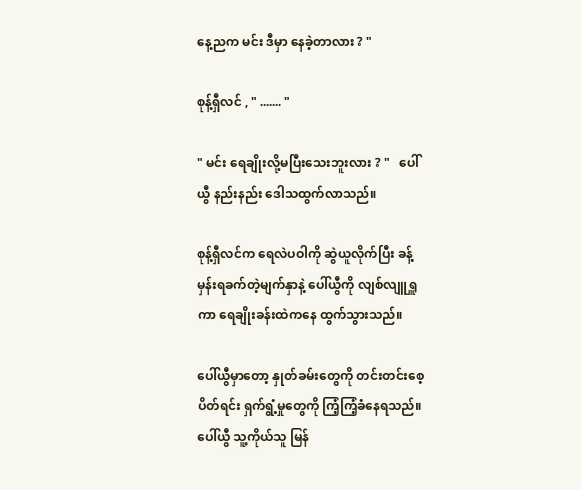နေ့ညက မင်း ဒီမှာ နေခဲ့တာလား ? "

စုန့်ရှီလင် , " ....... "

" မင်း ရေချိုးလို့မပြီးသေးဘူးလား ? "   ပေါ်ယွီ နည်းနည်း ဒေါသထွက်လာသည်။

စုန့်ရှီလင်က ရေလဲပဝါကို ဆွဲယူလိုက်ပြီး ခန့်မှန်းရခက်တဲ့မျက်နှာနဲ့ ပေါ်ယွီကို လျစ်လျူရှူကာ ရေချိုးခန်းထဲကနေ ထွက်သွားသည်။

ပေါ်ယွီမှာတော့ နှုတ်ခမ်းတွေကို တင်းတင်းစေ့ပိတ်ရင်း ရှက်ရွံ့မှုတွေကို ကြံ့ကြံ့ခံနေရသည်။ပေါ်ယွီ သူ့ကိုယ်သူ မြန်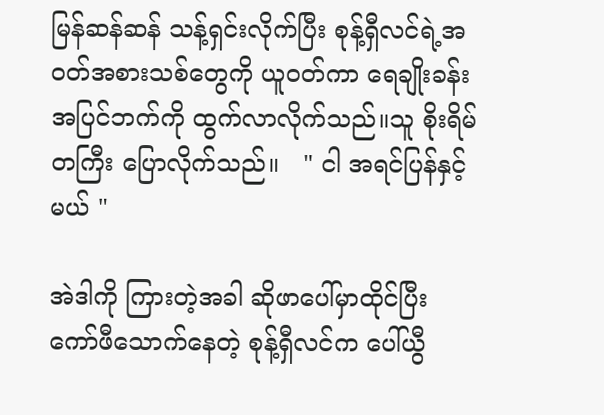မြန်ဆန်ဆန် သန့်ရှင်းလိုက်ပြီး စုန့်ရှီလင်ရဲ့အ၀တ်အစားသစ်တွေကို ယူ၀တ်ကာ ရေချိုးခန်းအပြင်ဘက်ကို ထွက်လာလိုက်သည်။သူ စိုးရိမ်တကြီး ပြောလိုက်သည်။   " ငါ အရင်ပြန်နှင့်မယ် "

အဲဒါကို ကြားတဲ့အခါ ဆိုဖာပေါ်မှာထိုင်ပြီး ကော်ဖီသောက်နေတဲ့ စုန့်ရှီလင်က ပေါ်ယွီ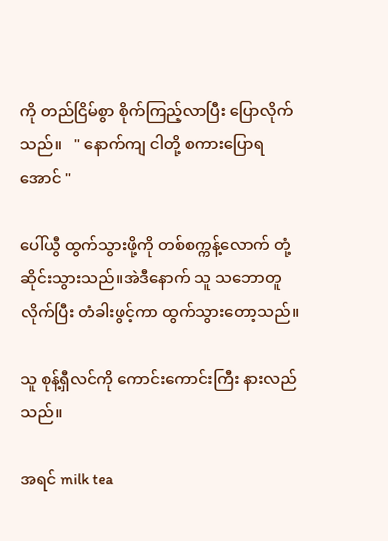ကို တည်ငြိမ်စွာ စိုက်ကြည့်လာပြီး ပြောလိုက်သည်။   " နောက်ကျ ငါတို့ စကားပြောရအောင် "

ပေါ်ယွီ ထွက်သွားဖို့ကို တစ်စက္ကန့်လောက် တုံ့ဆိုင်းသွားသည်။အဲဒီနောက် သူ သဘောတူလိုက်ပြီး တံခါးဖွင့်ကာ ထွက်သွားတော့သည်။

သူ စုန့်ရှီလင်ကို ကောင်းကောင်းကြီး နားလည်သည်။

အရင် milk tea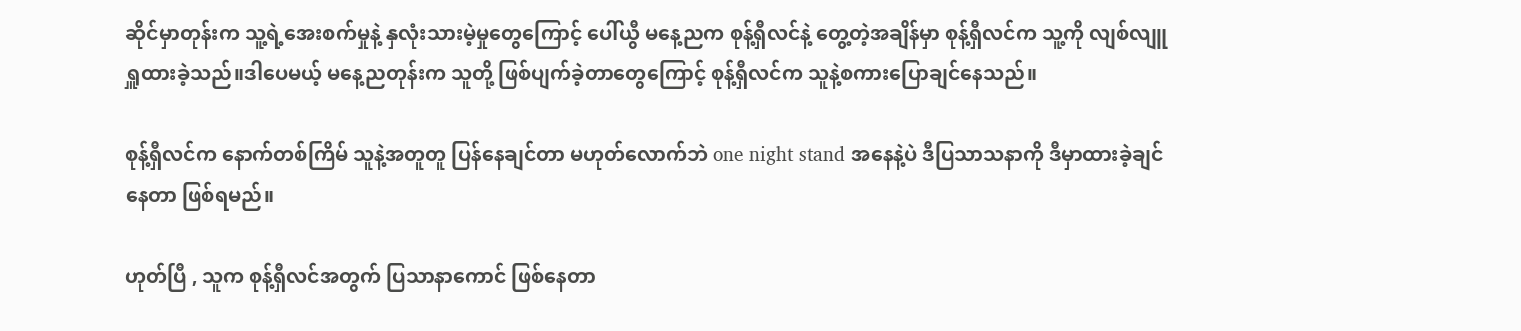ဆိုင်မှာတုန်းက သူ့ရဲ့အေးစက်မှုနဲ့ နှလုံးသားမဲ့မှုတွေကြောင့် ပေါ်ယွီ မနေ့ညက စုန့်ရှီလင်နဲ့ တွေ့တဲ့အချိန်မှာ စုန့်ရှီလင်က သူ့ကို လျစ်လျူရှူထားခဲ့သည်။ဒါပေမယ့် မနေ့ညတုန်းက သူတို့ ဖြစ်ပျက်ခဲ့တာတွေကြောင့် စုန့်ရှီလင်က သူနဲ့စကားပြောချင်နေသည်။

စုန့်ရှီလင်က နောက်တစ်ကြိမ် သူနဲ့အတူတူ ပြန်နေချင်တာ မဟုတ်လောက်ဘဲ one night stand အနေနဲ့ပဲ ဒီပြသာသနာကို ဒီမှာထားခဲ့ချင်နေတာ ဖြစ်ရမည်။

ဟုတ်ပြီ , သူက စုန့်ရှီလင်အတွက် ပြသာနာကောင် ဖြစ်နေတာ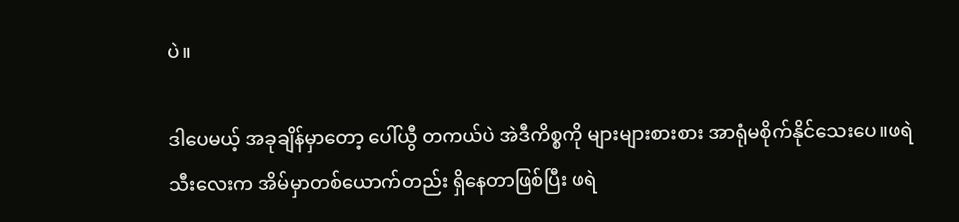ပဲ။

ဒါပေမယ့် အခုချိန်မှာတော့ ပေါ်ယွီ တကယ်ပဲ အဲဒီကိစ္စကို များများစားစား အာရုံမစိုက်နိုင်သေးပေ။ဖရဲသီးလေးက အိမ်မှာတစ်ယောက်တည်း ရှိနေတာဖြစ်ပြီး ဖရဲ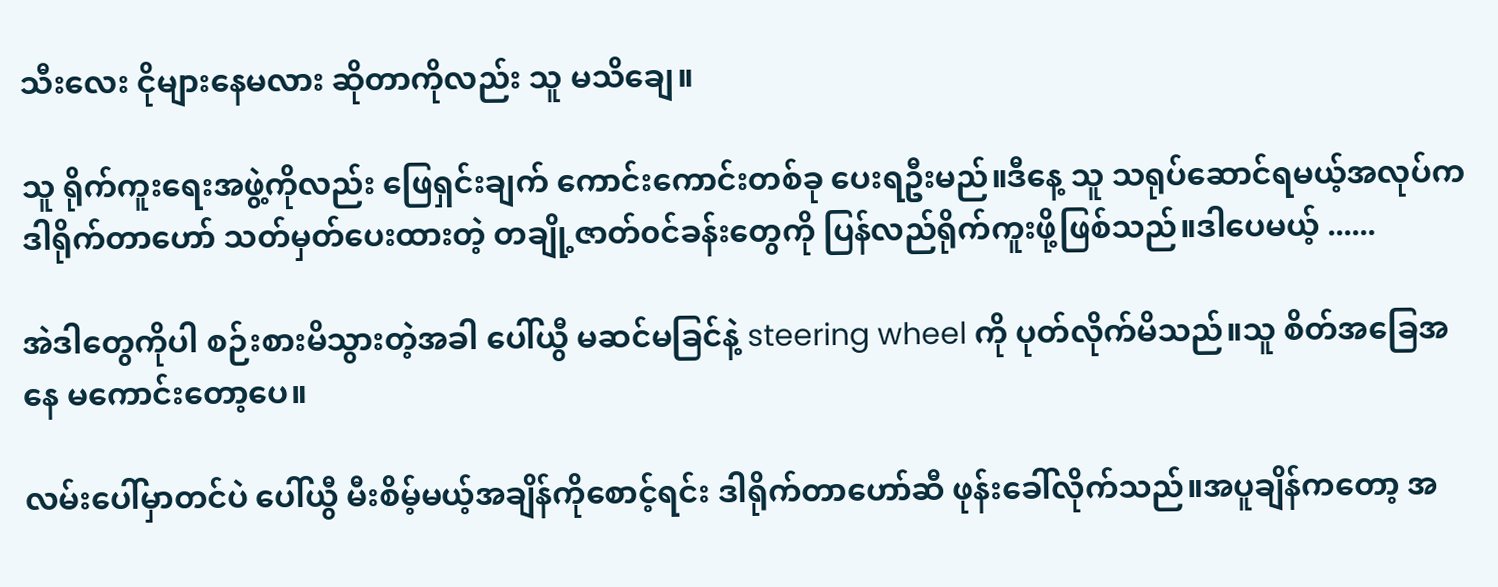သီးလေး ငိုများနေမလား ဆိုတာကိုလည်း သူ မသိချေ။

သူ ရိုက်ကူးရေးအဖွဲ့ကိုလည်း ဖြေရှင်းချက် ကောင်းကောင်းတစ်ခု ပေးရဦးမည်။ဒီနေ့ သူ သရုပ်ဆောင်ရမယ့်အလုပ်က ဒါရိုက်တာဟော် သတ်မှတ်ပေးထားတဲ့ တချို့ဇာတ်၀င်ခန်းတွေကို ပြန်လည်ရိုက်ကူးဖို့ဖြစ်သည်။ဒါပေမယ့် ......

အဲဒါတွေကိုပါ စဉ်းစားမိသွားတဲ့အခါ ပေါ်ယွီ မဆင်မခြင်နဲ့ steering wheel ကို ပုတ်လိုက်မိသည်။သူ စိတ်အခြေအနေ မကောင်းတော့ပေ။

လမ်းပေါ်မှာတင်ပဲ ပေါ်ယွီ မီးစိမ့်မယ့်အချိန်ကိုစောင့်ရင်း ဒါရိုက်တာဟော်ဆီ ဖုန်းခေါ်လိုက်သည်။အပူချိန်ကတော့ အ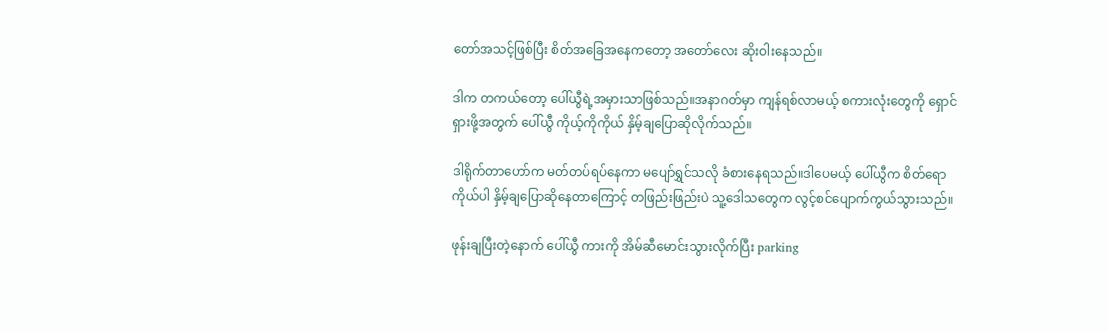တော်အသင့်ဖြစ်ပြီး စိတ်အခြေအနေကတော့ အတော်လေး ဆိုးဝါးနေသည်။

ဒါက တကယ်တော့ ပေါ်ယွီရဲ့အမှားသာဖြစ်သည်။အနာဂတ်မှာ ကျန်ရစ်လာမယ့် စကားလုံးတွေကို ရှောင်ရှားဖို့အတွက် ပေါ်ယွီ ကိုယ့်ကိုကိုယ် နှိမ့်ချပြောဆိုလိုက်သည်။

ဒါရိုက်တာဟော်က မတ်တပ်ရပ်နေကာ မပျော်ရွှင်သလို ခံစားနေရသည်။ဒါပေမယ့် ပေါ်ယွီက စိတ်ရောကိုယ်ပါ နှိမ့်ချပြောဆိုနေတာကြောင့် တဖြည်းဖြည်းပဲ သူ့ဒေါသတွေက လွင့်စင်ပျောက်ကွယ်သွားသည်။

ဖုန်းချပြီးတဲ့နောက် ပေါ်ယွီ ကားကို အိမ်ဆီမောင်းသွားလိုက်ပြီး parking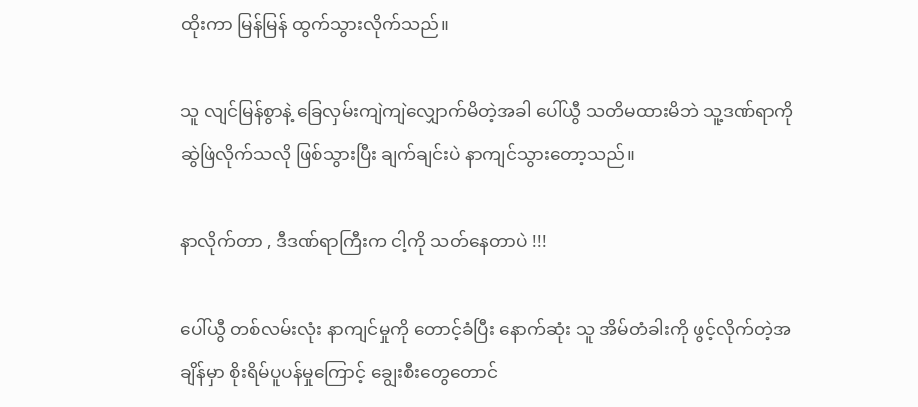ထိုးကာ မြန်မြန် ထွက်သွားလိုက်သည်။

သူ လျင်မြန်စွာနဲ့ ခြေလှမ်းကျဲကျဲလျှောက်မိတဲ့အခါ ပေါ်ယွီ သတိမထားမိဘဲ သူ့ဒဏ်ရာကို ဆွဲဖြဲလိုက်သလို ဖြစ်သွားပြီး ချက်ချင်းပဲ နာကျင်သွားတော့သည်။

နာလိုက်တာ , ဒီဒဏ်ရာကြီးက ငါ့ကို သတ်နေတာပဲ !!!

ပေါ်ယွီ တစ်လမ်းလုံး နာကျင်မှုကို တောင့်ခံပြီး နောက်ဆုံး သူ အိမ်တံခါးကို ဖွင့်လိုက်တဲ့အချိန်မှာ စိုးရိမ်ပူပန်မှုကြောင့် ချွေးစီးတွေတောင်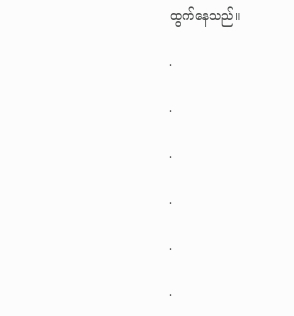ထွက်နေသည်။

.

.

.

.

.

.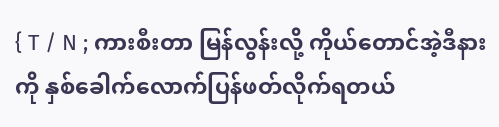{ T / N ; ကားစီးတာ မြန်လွန်းလို့ ကိုယ်တောင်အဲ့ဒီနားကို နှစ်ခေါက်လောက်ပြန်ဖတ်လိုက်ရတယ်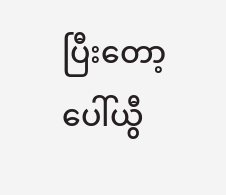ပြီးတော့ ပေါ်ယွီ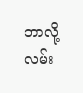ဘာလို့ လမ်း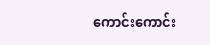ကောင်းကောင်း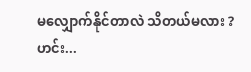မလျှောက်နိုင်တာလဲ သိတယ်မလား ? ဟင်း...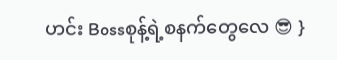ဟင်း Bossစုန့်ရဲ့စနက်တွေလေ 😎 }